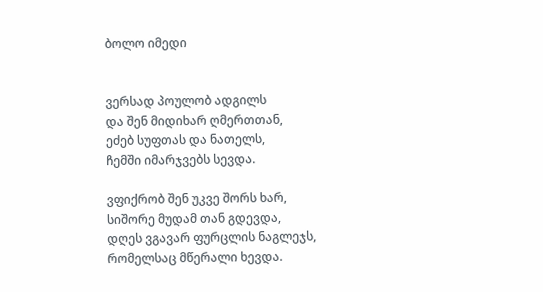ბოლო იმედი


ვერსად პოულობ ადგილს
და შენ მიდიხარ ღმერთთან,
ეძებ სუფთას და ნათელს,
ჩემში იმარჯვებს სევდა.

ვფიქრობ შენ უკვე შორს ხარ,
სიშორე მუდამ თან გდევდა,
დღეს ვგავარ ფურცლის ნაგლეჯს,
რომელსაც მწერალი ხევდა.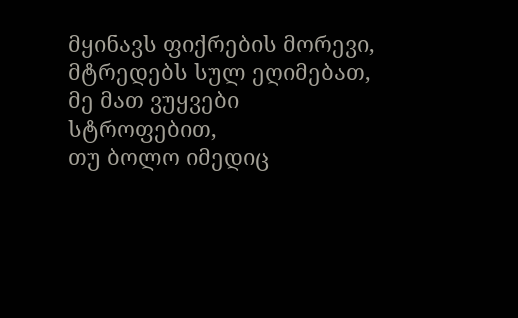მყინავს ფიქრების მორევი,
მტრედებს სულ ეღიმებათ,
მე მათ ვუყვები სტროფებით,
თუ ბოლო იმედიც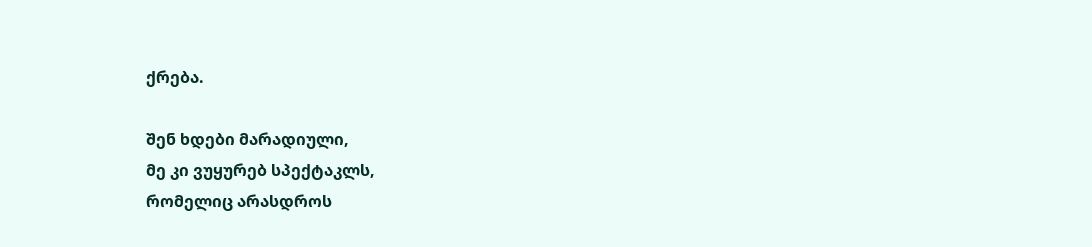ქრება.

შენ ხდები მარადიული,
მე კი ვუყურებ სპექტაკლს,
რომელიც არასდროს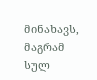მინახავს,
მაგრამ სულ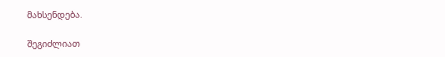მახსენდება.

შეგიძლიათ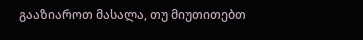გააზიაროთ მასალა, თუ მიუთითებთ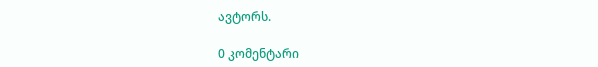ავტორს.

0 კომენტარი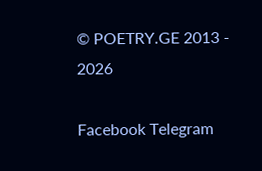© POETRY.GE 2013 - 2026

Facebook Telegram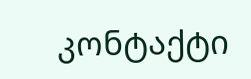კონტაქტი